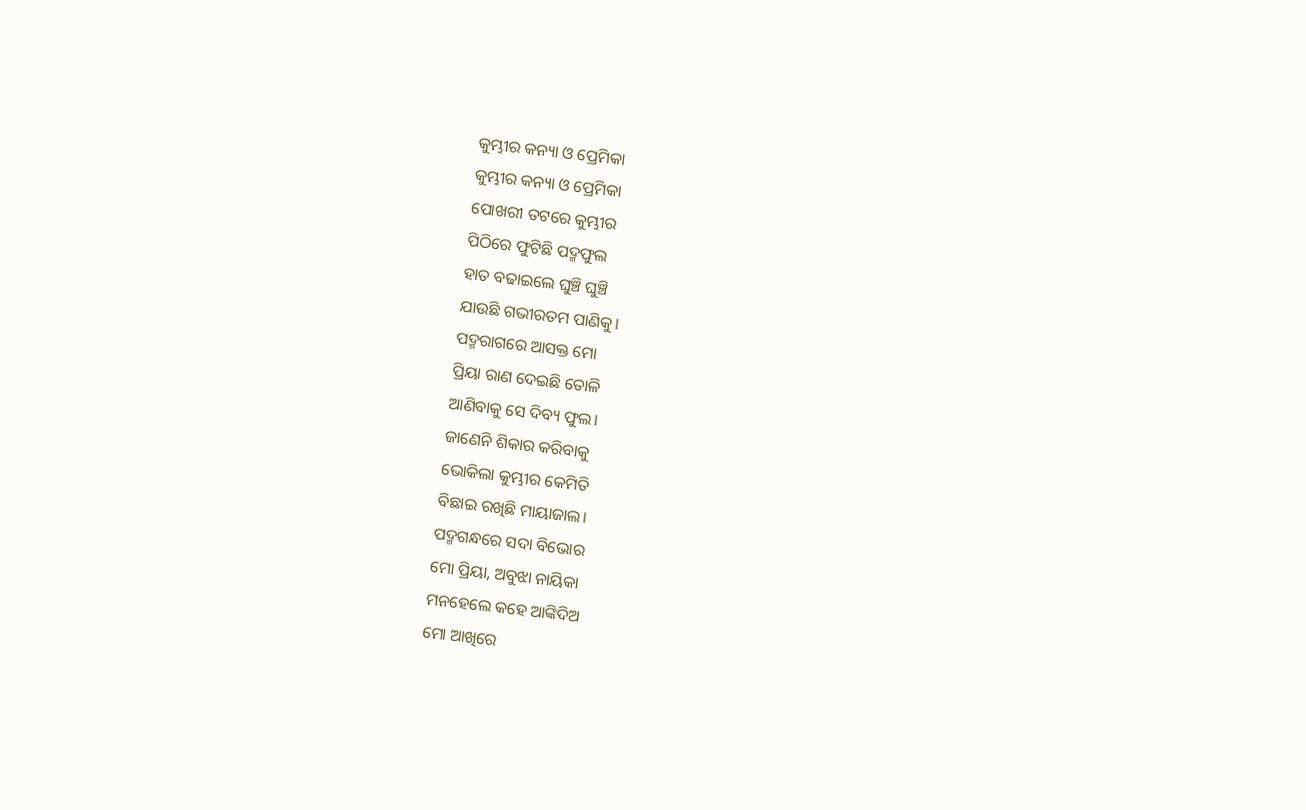କୁମ୍ଭୀର କନ୍ୟା ଓ ପ୍ରେମିକା
କୁମ୍ଭୀର କନ୍ୟା ଓ ପ୍ରେମିକା
ପୋଖରୀ ତଟରେ କୁମ୍ଭୀର
ପିଠିରେ ଫୁଟିଛି ପଦ୍ମଫୁଲ
ହାତ ବଢାଇଲେ ଘୁଞ୍ଚି ଘୁଞ୍ଚି
ଯାଉଛି ଗଭୀରତମ ପାଣିକୁ।
ପଦ୍ମରାଗରେ ଆସକ୍ତ ମୋ
ପ୍ରିୟା ରାଣ ଦେଇଛି ତୋଳି
ଆଣିବାକୁ ସେ ଦିବ୍ୟ ଫୁଲ।
ଜାଣେନି ଶିକାର କରିବାକୁ
ଭୋକିଲା କୁମ୍ଭୀର କେମିତି
ବିଛାଇ ରଖିଛି ମାୟାଜାଲ।
ପଦ୍ମଗନ୍ଧରେ ସଦା ବିଭୋର
ମୋ ପ୍ରିୟା, ଅବୁଝା ନାୟିକା
ମନହେଲେ କହେ ଆଙ୍କିଦିଅ
ମୋ ଆଖିରେ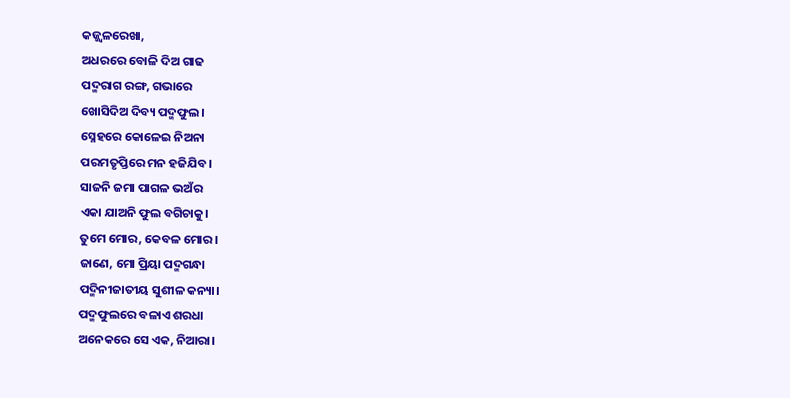କଜ୍ଜ୍ୱଳରେଖା,
ଅଧରରେ ବୋଳି ଦିଅ ଗାଢ
ପଦ୍ମରାଗ ରଙ୍ଗ, ଗଭାରେ
ଖୋସିଦିଅ ଦିବ୍ୟ ପଦ୍ମଫୁଲ।
ସ୍ନେହରେ କୋଳେଇ ନିଅନା
ପରମତୃପ୍ତିରେ ମନ ହଜିଯିବ।
ସାଜନି ଜମା ପାଗଳ ଭଅଁର
ଏକା ଯାଅନି ଫୁଲ ବଗିଚାକୁ।
ତୁମେ ମୋର, କେବଳ ମୋର।
ଜାଣେ, ମୋ ପ୍ରିୟା ପଦ୍ମଗନ୍ଧା
ପଦ୍ମିନୀଜାତୀୟ ସୁଶୀଳ କନ୍ୟା।
ପଦ୍ମଫୁଲରେ ବଳାଏ ଶରଧା
ଅନେକରେ ସେ ଏକ, ନିଆରା।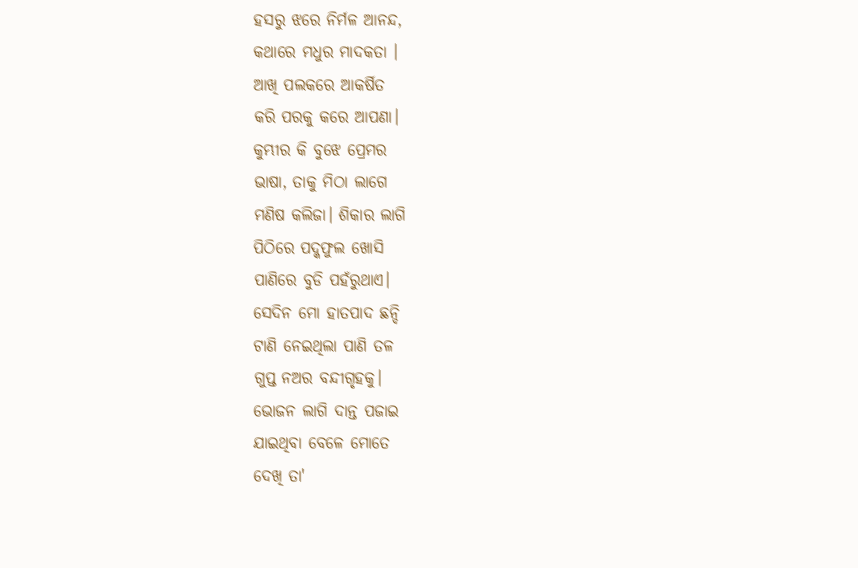ହସରୁ ଝରେ ନିର୍ମଳ ଆନନ୍ଦ,
କଥାରେ ମଧୁର ମାଦକତା ।
ଆଖି ପଲକରେ ଆକର୍ଷିତ
କରି ପରକୁ କରେ ଆପଣା।
କୁମ୍ଭୀର କି ବୁଝେ ପ୍ରେମର
ଭାଷା, ତାକୁ ମିଠା ଲାଗେ
ମଣିଷ କଲିଜା। ଶିକାର ଲାଗି
ପିଠିରେ ପଦ୍କଫୁଲ ଖୋସି
ପାଣିରେ ବୁଡି ପହଁରୁଥାଏ।
ସେଦିନ ମୋ ହାତପାଦ ଛନ୍ଦି
ଟାଣି ନେଇଥିଲା ପାଣି ତଳ
ଗୁପ୍ତ ନଅର ବନ୍ଦୀଗୃହକୁ।
ଭୋଜନ ଲାଗି ଦାନ୍ତ ପଜାଇ
ଯାଇଥିବା ବେଳେ ମୋତେ
ଦେଖି ତା'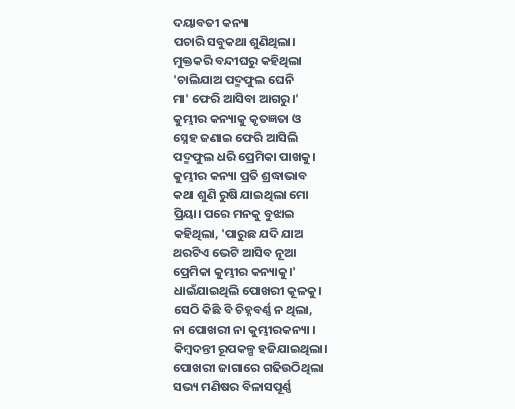ଦୟାବତୀ କନ୍ୟା
ପଚାରି ସବୁକଥା ଶୁଣିଥିଲା।
ମୁକ୍ତକରି ବନ୍ଦୀଘରୁ କହିଥିଲା
'ଚାଲିଯାଅ ପଦ୍ମଫୁଲ ଘେନି
ମା' ଫେରି ଆସିବା ଆଗରୁ।'
କୁମ୍ଭୀର କନ୍ୟାକୁ କୃତଜ୍ଞତା ଓ
ସ୍ନେହ ଜଣାଇ ଫେରି ଆସିଲି
ପଦ୍ମଫୁଲ ଧରି ପ୍ରେମିକା ପାଖକୁ।
କୁମ୍ଭୀର କନ୍ୟା ପ୍ରତି ଶ୍ରଦ୍ଧାଭାବ
କଥା ଶୁଣି ରୁଷି ଯାଇଥିଲା ମୋ
ପ୍ରିୟା। ପରେ ମନକୁ ବୁଝାଇ
କହିଥିଲା, 'ପାରୁଛ ଯଦି ଯାଅ
ଥରଟିଏ ଭେଟି ଆସିବ ନୂଆ
ପ୍ରେମିକା କୁମ୍ଭୀର କନ୍ୟାକୁ।'
ଧାଇଁଯାଇଥିଲି ପୋଖରୀ କୂଳକୁ।
ସେଠି କିଛି ବି ଚିହ୍ନବର୍ଣ୍ଣ ନ ଥିଲା,
ନା ପୋଖରୀ ନା କୁମ୍ଭୀରକନ୍ୟା ।
କିମ୍ବଦନ୍ତୀ ରୂପକଳ୍ପ ହଜିଯାଇଥିଲା।
ପୋଖରୀ ଜାଗାରେ ଗଢିଉଠିଥିଲା
ସଭ୍ୟ ମଣିଷର ବିଳାସପୂର୍ଣ୍ଣ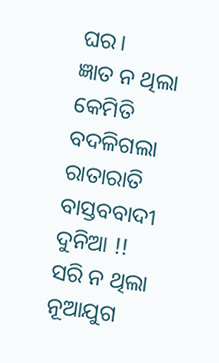ଘର।
ଜ୍ଞାତ ନ ଥିଲା କେମିତି ବଦଳିଗଲା
ରାତାରାତି ବାସ୍ତବବାଦୀ ଦୁନିଆ !!
ସରି ନ ଥିଲା ନୂଆଯୁଗ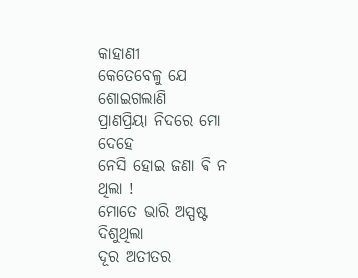କାହାଣୀ
କେତେବେଳୁ ଯେ ଶୋଇଗଲାଣି
ପ୍ରାଣପ୍ରିୟା ନିଦରେ ମୋ ଦେହେ
ନେସି ହୋଇ ଜଣା ଵି ନ ଥିଲା !
ମୋତେ ଭାରି ଅସ୍ପଷ୍ଟ ଦିଶୁଥିଲା
ଦୂର ଅତୀତର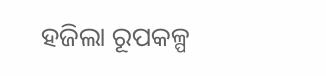ହଜିଲା ରୂପକଳ୍ପ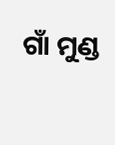ଗାଁ ମୁଣ୍ଡ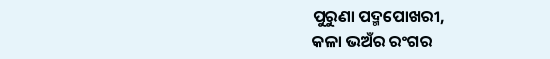ପୁରୁଣା ପଦ୍ମପୋଖରୀ,
କଳା ଭଅଁର ରଂଗର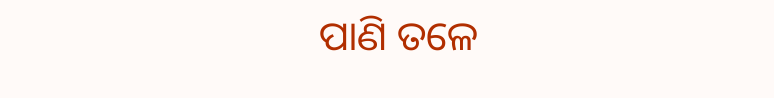ପାଣି ତଳେ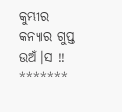କୁମ୍ଭୀର କନ୍ୟାର ଗୁପ୍ତ ଉଅଁ।ସ !!
*******